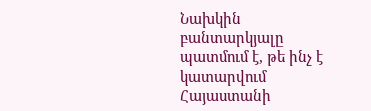Նախկին բանտարկյալը պատմում է, թե ինչ է կատարվում Հայաստանի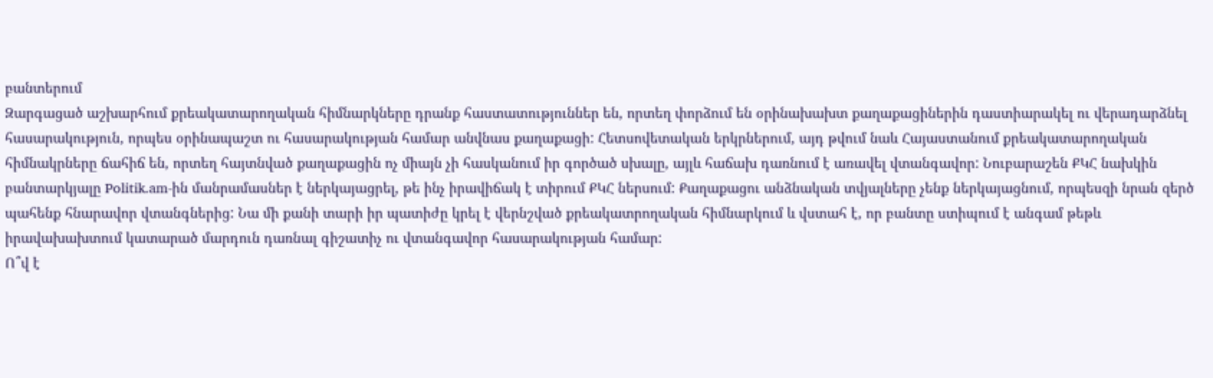բանտերում
Զարգացած աշխարհում քրեակատարողական հիմնարկները դրանք հաստատություններ են, որտեղ փորձում են օրինախախտ քաղաքացիներին դաստիարակել ու վերադարձնել հասարակություն, որպես օրինապաշտ ու հասարակության համար անվնաս քաղաքացի: Հետսովետական երկրներում, այդ թվում նաև Հայաստանում քրեակատարողական հիմնակրները ճահիճ են, որտեղ հայտնված քաղաքացին ոչ միայն չի հասկանում իր գործած սխալը, այլև հաճախ դառնում է առավել վտանգավոր: Նուբարաշեն ՔԿՀ նախկին բանտարկյալը Politik.am-ին մանրամասներ է ներկայացրել, թե ինչ իրավիճակ է տիրում ՔԿՀ ներսում: Քաղաքացու անձնական տվյալները չենք ներկայացնում, որպեսզի նրան զերծ պահենք հնարավոր վտանգներից: Նա մի քանի տարի իր պատիժը կրել է վերնշված քրեակատրողական հիմնարկում և վստահ է, որ բանտը ստիպում է անգամ թեթև իրավախախտում կատարած մարդուն դառնալ գիշատիչ ու վտանգավոր հասարակության համար:
Ո՞վ է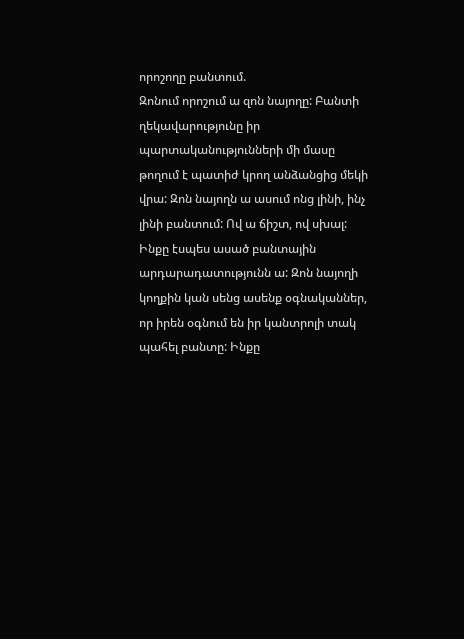որոշողը բանտում.
Զոնում որոշում ա զոն նայողը: Բանտի ղեկավարությունը իր պարտականությունների մի մասը թողում է պատիժ կրող անձանցից մեկի վրա: Զոն նայողն ա ասում ոնց լինի, ինչ լինի բանտում: Ով ա ճիշտ, ով սխալ: Ինքը էսպես ասած բանտային արդարադատությունն ա: Զոն նայողի կողքին կան սենց ասենք օգնականներ, որ իրեն օգնում են իր կանտրոլի տակ պահել բանտը: Ինքը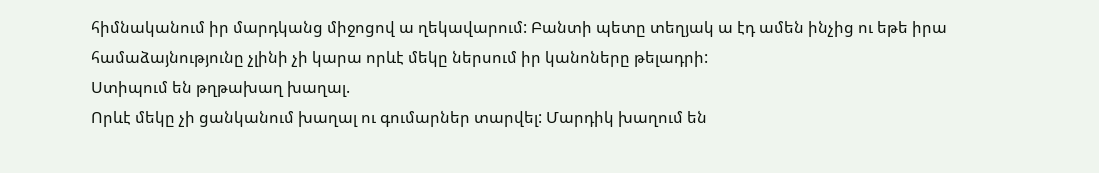հիմնականում իր մարդկանց միջոցով ա ղեկավարում: Բանտի պետը տեղյակ ա էդ ամեն ինչից ու եթե իրա համաձայնությունը չլինի չի կարա որևէ մեկը ներսում իր կանոները թելադրի:
Ստիպում են թղթախաղ խաղալ.
Որևէ մեկը չի ցանկանում խաղալ ու գումարներ տարվել: Մարդիկ խաղում են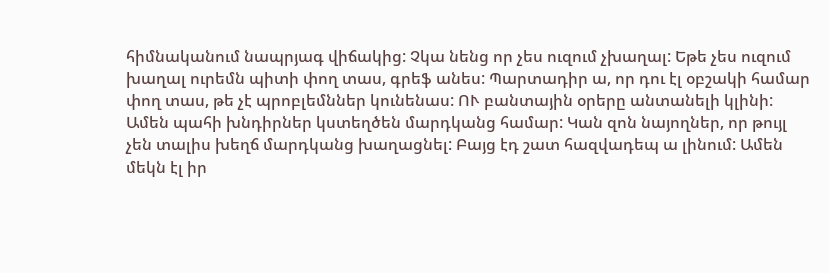հիմնականում նապրյագ վիճակից: Չկա նենց որ չես ուզում չխաղալ: Եթե չես ուզում խաղալ ուրեմն պիտի փող տաս, գրեֆ անես: Պարտադիր ա, որ դու էլ օբշակի համար փող տաս, թե չէ պրոբլեմններ կունենաս: ՈՒ բանտային օրերը անտանելի կլինի: Ամեն պահի խնդիրներ կստեղծեն մարդկանց համար: Կան զոն նայողներ, որ թույլ չեն տալիս խեղճ մարդկանց խաղացնել: Բայց էդ շատ հազվադեպ ա լինում: Ամեն մեկն էլ իր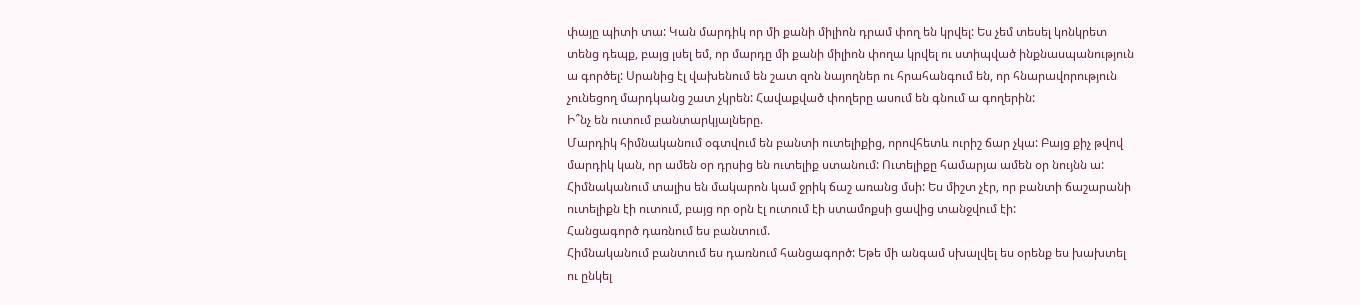փայը պիտի տա: Կան մարդիկ որ մի քանի միլիոն դրամ փող են կրվել: Ես չեմ տեսել կոնկրետ տենց դեպք, բայց լսել եմ, որ մարդը մի քանի միլիոն փողա կրվել ու ստիպված ինքնասպանություն ա գործել: Սրանից էլ վախենում են շատ զոն նայողներ ու հրահանգում են, որ հնարավորություն չունեցող մարդկանց շատ չկրեն: Հավաքված փողերը ասում են գնում ա գողերին:
Ի՞նչ են ուտում բանտարկյալները.
Մարդիկ հիմնականում օգտվում են բանտի ուտելիքից, որովհետև ուրիշ ճար չկա: Բայց քիչ թվով մարդիկ կան, որ ամեն օր դրսից են ուտելիք ստանում: Ուտելիքը համարյա ամեն օր նույնն ա: Հիմնականում տալիս են մակարոն կամ ջրիկ ճաշ առանց մսի: Ես միշտ չէր, որ բանտի ճաշարանի ուտելիքն էի ուտում, բայց որ օրն էլ ուտում էի ստամոքսի ցավից տանջվում էի:
Հանցագործ դառնում ես բանտում.
Հիմնականում բանտում ես դառնում հանցագործ: Եթե մի անգամ սխալվել ես օրենք ես խախտել ու ընկել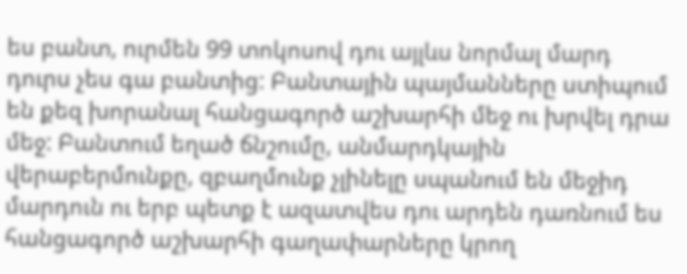ես բանտ, ուրմեն 99 տոկոսով դու այլևս նորմալ մարդ դուրս չես գա բանտից: Բանտային պայմանները ստիպում են քեզ խորանալ հանցագործ աշխարհի մեջ ու խրվել դրա մեջ: Բանտում եղած ճնշումը, անմարդկային վերաբերմունքը, զբաղմունք չլինելը սպանում են մեջիդ մարդուն ու երբ պետք է ազատվես դու արդեն դառնում ես հանցագործ աշխարհի գաղափարները կրող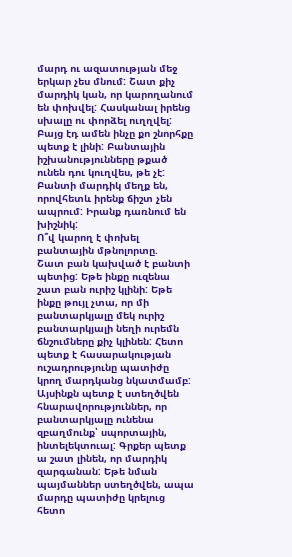մարդ ու ազատության մեջ երկար չես մնում: Շատ քիչ մարդիկ կան, որ կարողանում են փոխվել: Հասկանալ իրենց սխալը ու փորձել ուղղվել: Բայց էդ ամեն ինչը քո շնորհքը պետք է լինի: Բանտային իշխանությունները թքած ունեն դու կուղվես, թե չէ: Բանտի մարդիկ մեղք են, որովհետև իրենք ճիշտ չեն ապրում: Իրանք դառնում են խիշնիկ:
Ո՞վ կարող է փոխել բանտային մթնոլորտը.
Շատ բան կախված է բանտի պետից: Եթե ինքը ուզենա շատ բան ուրիշ կլինի: Եթե ինքը թույլ չտա, որ մի բանտարկյալը մեկ ուրիշ բանտարկյալի նեղի ուրեմն ճնշումները քիչ կլինեն: Հետո պետք է հասարակության ուշադրությունը պատիժը կրող մարդկանց նկատմամբ: Այսինքն պետք է ստեղծվեն հնարավորություններ, որ բանտարկյալը ունենա զբաղմունք՝ սպորտային, ինտելեկտուալ: Գրքեր պետք ա շատ լինեն, որ մարդիկ զարգանան: Եթե նման պայմաններ ստեղծվեն, ապա մարդը պատիժը կրելուց հետո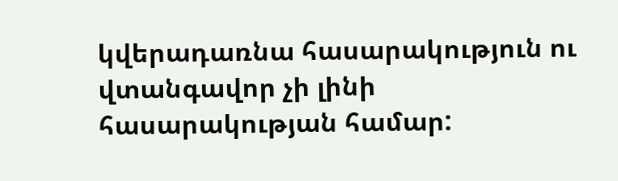կվերադառնա հասարակություն ու վտանգավոր չի լինի հասարակության համար: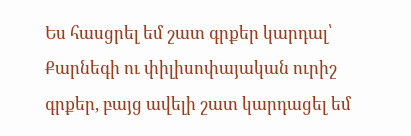Ես հասցրել եմ շատ գրքեր կարդալ՝ Քարնեգի ու փիլիսոփայական ուրիշ գրքեր, բայց ավելի շատ կարդացել եմ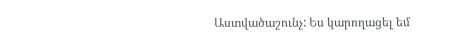Աստվածաշունչ: Ես կարողացել եմ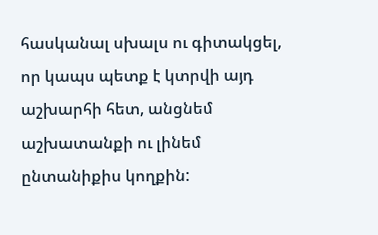հասկանալ սխալս ու գիտակցել, որ կապս պետք է կտրվի այդ աշխարհի հետ, անցնեմ աշխատանքի ու լինեմ ընտանիքիս կողքին: